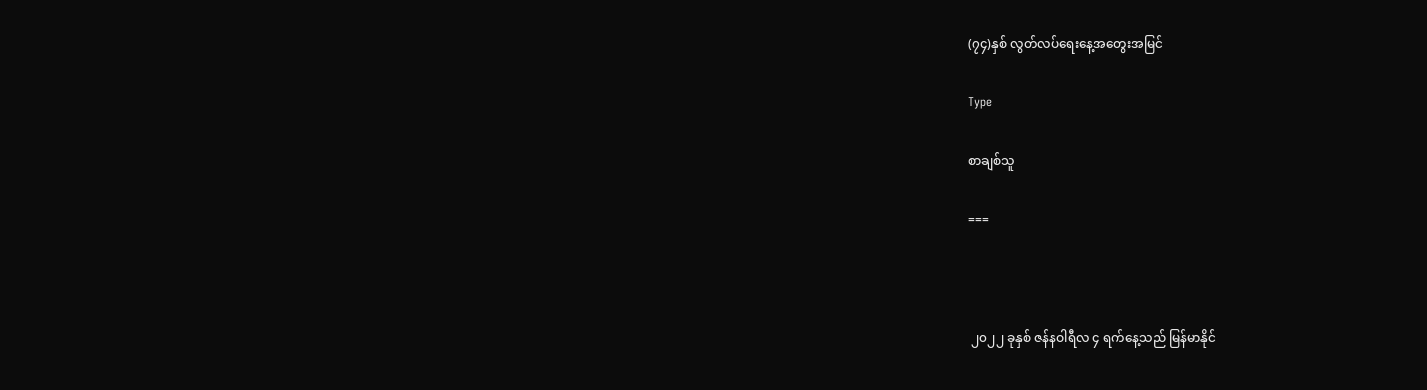(၇၄)နှစ် လွတ်လပ်ရေးနေ့အတွေးအမြင်

Type

စာချစ်သူ

===



 ၂၀၂၂ ခုနှစ် ဇန်နဝါရီလ ၄ ရက်နေ့သည် မြန်မာနိုင်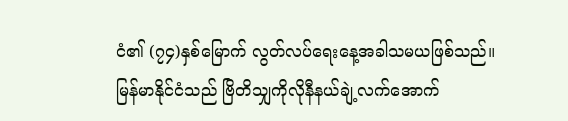ငံ၏ (၇၄)နှစ်မြောက် လွတ်လပ်ရေးနေ့အခါသမယဖြစ်သည်။
မြန်မာနိုင်ငံသည် ဗြိတိသျှကိုလိုနီနယ်ချဲ့လက်အောက်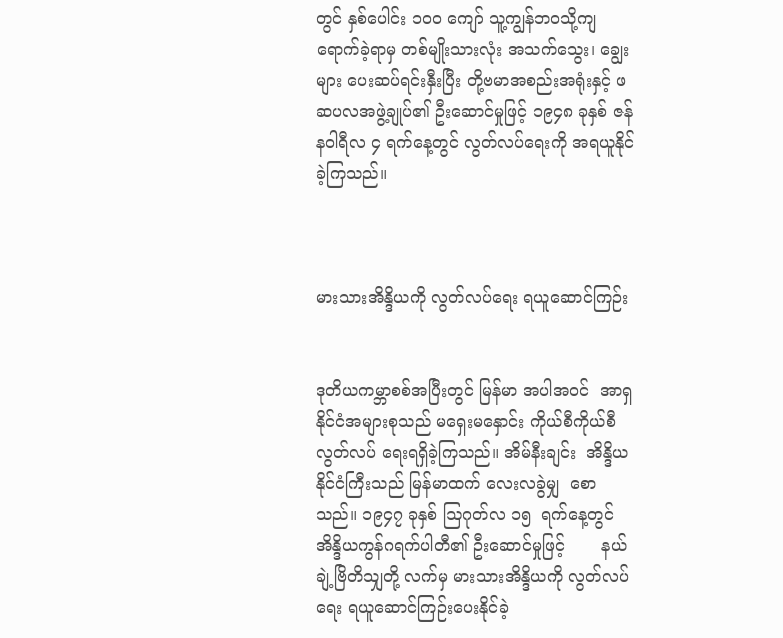တွင် နှစ်ပေါင်း ၁၀၀ ကျော် သူ့ကျွန်ဘဝသို့ကျရောက်ခဲ့ရာမှ တစ်မျိုးသားလုံး အသက်သွေး၊ ချွေးများ ပေးဆပ်ရင်းနှီးပြီး တို့ဗမာအစည်းအရုံးနှင့် ဖဆပလအဖွဲ့ချုပ်၏ ဦးဆောင်မှုဖြင့် ၁၉၄၈ ခုနှစ် ဇန်နဝါရီလ ၄ ရက်နေ့တွင် လွတ်လပ်ရေးကို အရယူနိုင်ခဲ့ကြသည်။



မားသားအိန္ဒိယကို လွတ်လပ်ရေး ရယူဆောင်ကြဉ်း


ဒုတိယကမ္ဘာစစ်အပြီးတွင် မြန်မာ အပါအဝင်  အာရှနိုင်ငံအများစုသည် မရှေးမနှောင်း ကိုယ်စီကိုယ်စီ လွတ်လပ် ရေးရရှိခဲ့ကြသည်။ အိမ်နီးချင်း  အိန္ဒိယ နိုင်ငံကြီးသည် မြန်မာထက် လေးလခွဲမျှ  စောသည်။ ၁၉၄၇ ခုနှစ် ဩဂုတ်လ ၁၅  ရက်နေ့တွင်  အိန္ဒိယကွန်ဂရက်ပါတီ၏ ဦးဆောင်မှုဖြင့်       နယ်ချဲ့ဗြိတိသျှတို့ လက်မှ မားသားအိန္ဒိယကို လွတ်လပ် ရေး ရယူဆောင်ကြဉ်းပေးနိုင်ခဲ့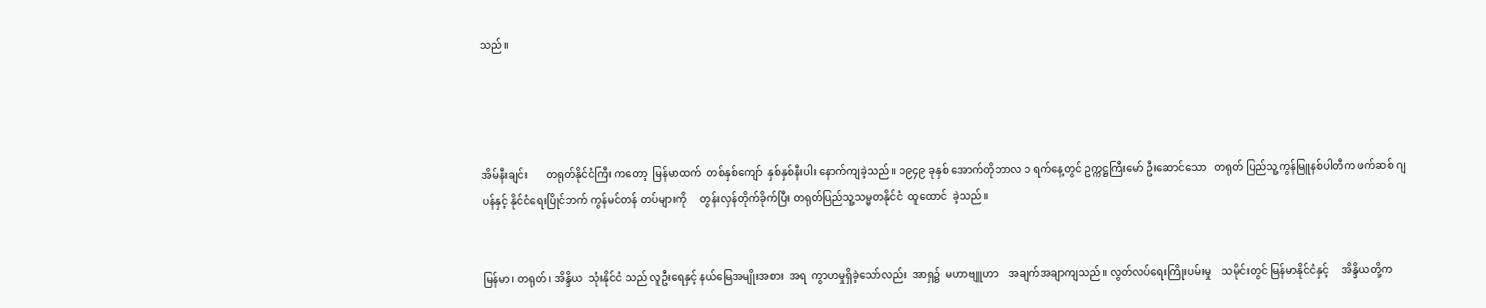သည်။




အိမ်နီးချင်း       တရုတ်နိုင်ငံကြီး ကတော့  မြန်မာထက်  တစ်နှစ်ကျော်  နှစ်နှစ်နီးပါး နောက်ကျခဲ့သည်။ ၁၉၄၉ ခုနှစ် အောက်တိုဘာလ ၁ ရက်နေ့တွင် ဥက္ကဋ္ဌကြီးမော် ဦးဆောင်သော   တရုတ် ပြည်သူ့ကွန်မြူနစ်ပါတီက ဖက်ဆစ် ဂျပန်နှင့် နိုင်ငံရေးပြိုင်ဘက် ကွန်မင်တန် တပ်များကို     တွန်းလှန်တိုက်ခိုက်ပြီး တရုတ်ပြည်သူ့သမ္မတနိုင်ငံ  ထူထောင်  ခဲ့သည်။


မြန်မာ၊ တရုတ်၊ အိန္ဒိယ  သုံးနိုင်ငံ သည် လူဦးရေနှင့် နယ်မြေအမျိုးအစား  အရ  ကွာဟမှုရှိခဲ့သော်လည်း  အာရှ၌  မဟာဗျူဟာ    အချက်အချာကျသည်။ လွတ်လပ်ရေးကြိုးပမ်းမှု    သမိုင်းတွင် မြန်မာနိုင်ငံနှင့်     အိန္ဒိယတို့က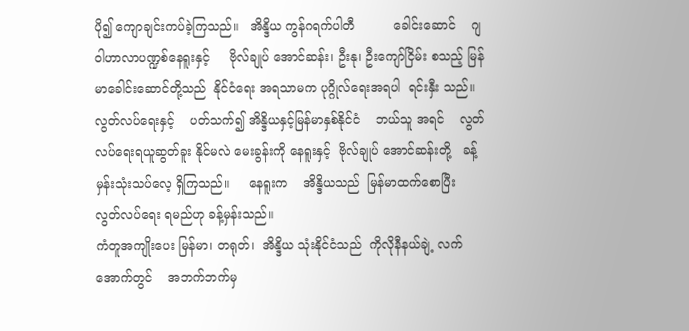ပို၍ ကျောချင်းကပ်ခဲ့ကြသည်။   အိန္ဒိယ ကွန်ဂရက်ပါတီ          ခေါင်းဆောင်    ဂျဝါဟာလာပဏ္ဍစ်နေရူးနှင့်     ဗိုလ်ချုပ် အောင်ဆန်း၊ ဦးနု၊ ဦးကျော်ငြိမ်း စသည့် မြန်မာခေါင်းဆောင်တို့သည်  နိုင်ငံရေး အရသာမက ပုဂ္ဂိုလ်ရေးအရပါ  ရင်းနှီး သည်။
လွတ်လပ်ရေးနှင့်    ပတ်သက်၍ အိန္ဒိယနှင့်မြန်မာနှစ်နိုင်ငံ    ဘယ်သူ အရင်    လွတ်လပ်ရေးရယူဆွတ်ခူး နိုင်မလဲ မေးခွန်းကို နေရူးနှင့်  ဗိုလ်ချုပ် အောင်ဆန်းတို့   ခန့်မှန်းသုံးသပ်လေ့ ရှိကြသည်။     နေရူးက    အိန္ဒိယသည်  မြန်မာထက်စောပြီး       လွတ်လပ်ရေး ရမည်ဟု ခန့်မှန်းသည်။
ကံတူအကျိုးပေး မြန်မာ၊ တရုတ်၊  အိန္ဒိယ သုံးနိုင်ငံသည်  ကိုလိုနီနယ်ချဲ့ လက်အောက်တွင်    အဘက်ဘက်မှ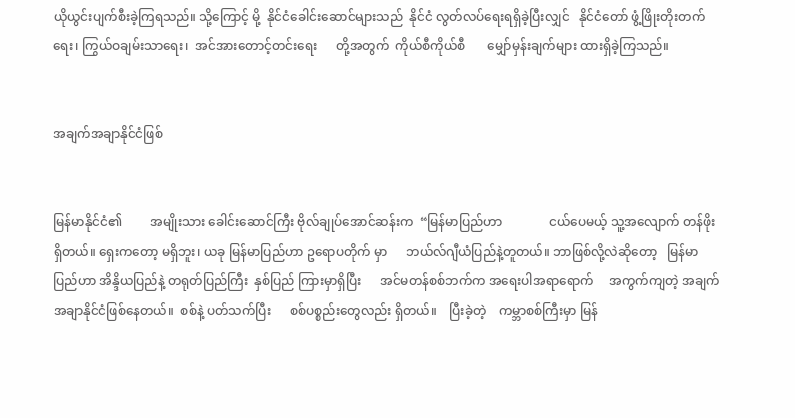ယိုယွင်းပျက်စီးခဲ့ကြရသည်။ သို့ကြောင့် မို့  နိုင်ငံခေါင်းဆောင်များသည်  နိုင်ငံ လွတ်လပ်ရေးရရှိခဲ့ပြီးလျှင်   နိုင်ငံတော် ဖွံ့ဖြိုးတိုးတက်ရေး၊ ကြွယ်ဝချမ်းသာရေး၊  အင်အားတောင့်တင်းရေး      တို့အတွက်  ကိုယ်စီကိုယ်စီ       မျှော်မှန်းချက်များ ထားရှိခဲ့ကြသည်။


အချက်အချာနိုင်ငံဖြစ်


မြန်မာနိုင်ငံ၏         အမျိုးသား ခေါင်းဆောင်ကြီး ဗိုလ်ချုပ်အောင်ဆန်းက  “မြန်မာပြည်ဟာ               ငယ်ပေမယ့် သူ့အလျောက် တန်ဖိုးရှိတယ်။ ရှေးကတော့ မရှိဘူး၊ ယခု မြန်မာပြည်ဟာ ဥရောပတိုက် မှာ      ဘယ်လ်ဂျီယံပြည်နဲ့တူတယ်။ ဘာဖြစ်လို့လဲဆိုတော့   မြန်မာပြည်ဟာ အိန္ဒိယပြည်နဲ့ တရုတ်ပြည်ကြီး  နှစ်ပြည် ကြားမှာရှိပြီး      အင်မတန်စစ်ဘက်က အရေးပါအရာရောက်     အကွက်ကျတဲ့ အချက်အချာနိုင်ငံဖြစ်နေတယ်။  စစ်နဲ့ ပတ်သက်ပြီး      စစ်ပစ္စည်းတွေလည်း ရှိတယ်။    ပြီးခဲ့တဲ့    ကမ္ဘာစစ်ကြီးမှာ မြန်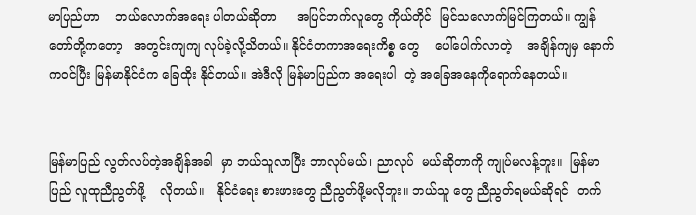မာပြည်ဟာ    ဘယ်လောက်အရေး ပါတယ်ဆိုတာ     အပြင်ဘက်လူတွေ ကိုယ်တိုင်  မြင်သလောက်မြင်ကြတယ်။ ကျွန်တော်တို့ကတော့   အတွင်းကျကျ လုပ်ခဲ့လို့သိတယ်။ နိုင်ငံတကာအရေးကိစ္စ တွေ    ပေါ်ပေါက်လာတဲ့    အချိန်ကျမှ နောက်ကဝင်ပြီး မြန်မာနိုင်ငံက ခြေထိုး နိုင်တယ်။ အဲဒီလို မြန်မာပြည်က အရေးပါ  တဲ့ အခြေအနေကိုရောက်နေတယ်။


မြန်မာပြည် လွတ်လပ်တဲ့အချိန်အခါ  မှာ ဘယ်သူလာပြီး ဘာလုပ်မယ်၊ ညာလုပ်  မယ်ဆိုတာကို ကျုပ်မလန့်ဘူး။  မြန်မာပြည် လူထုညီညွတ်ဖို့    လိုတယ်။   နိုင်ငံရေး စားဖားတွေ ညီညွတ်ဖို့မလိုဘူး။ ဘယ်သူ တွေ ညီညွတ်ရမယ်ဆိုရင်  တက်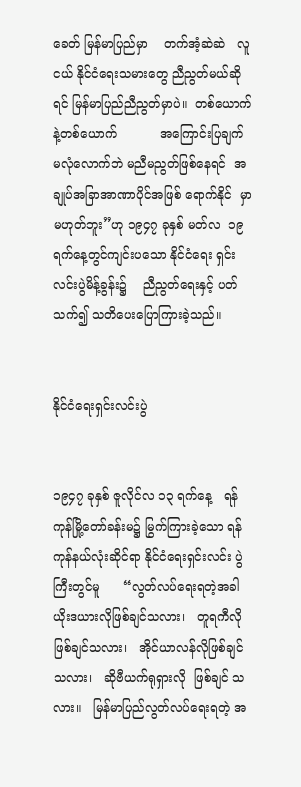ခေတ် မြန်မာပြည်မှာ    တက်အံ့ဆဲဆဲ   လူငယ် နိုင်ငံရေးသမားတွေ ညီညွတ်မယ်ဆိုရင် မြန်မာပြည်ညီညွတ်မှာပဲ။  တစ်ယောက် နဲ့တစ်ယောက်           အကြောင်းပြချက် မလုံလောက်ဘဲ မညီမညွတ်ဖြစ်နေရင်  အချုပ်အခြာအာဏာပိုင်အဖြစ် ရောက်နိုင်  မှာ မဟုတ်ဘူး”ဟု ၁၉၄၇ ခုနှစ် မတ်လ  ၁၉ ရက်နေ့တွင်ကျင်းပသော နိုင်ငံရေး ရှင်းလင်းပွဲမိန့်ခွန်း၌    ညီညွတ်ရေးနှင့် ပတ်သက်၍ သတိပေးပြောကြားခဲ့သည်။


နိုင်ငံရေးရှင်းလင်းပွဲ


၁၉၄၇ ခုနှစ် ဇူလိုင်လ ၁၃ ရက်နေ့   ရန်ကုန်မြို့တော်ခန်းမ၌ မြွက်ကြားခဲ့သော ရန်ကုန်နယ်လုံးဆိုင်ရာ နိုင်ငံရေးရှင်းလင်း ပွဲကြီးတွင်မူ      “လွတ်လပ်ရေးရတဲ့အခါ ယိုးဒယားလိုဖြစ်ချင်သလား၊   တူရကီလို ဖြစ်ချင်သလား၊   အိုင်ယာလန်လိုဖြစ်ချင် သလား၊   ဆိုဗီယက်ရုရှားလို  ဖြစ်ချင် သလား။   မြန်မာပြည်လွတ်လပ်ရေးရတဲ့ အ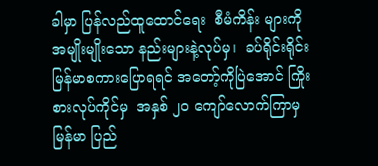ခါမှာ ပြန်လည်ထူထောင်ရေး  စီမံကိန်း များကို အမျိုးမျိုးသော နည်းများနဲ့လုပ်မှ၊  ခပ်ရိုင်းရိုင်း        မြန်မာစကားပြောရရင် အတော့်ကိုပြဲအောင် ကြိုးစားလုပ်ကိုင်မှ  အနှစ် ၂၀ ကျော်လောက်ကြာမှ  မြန်မာ ပြည်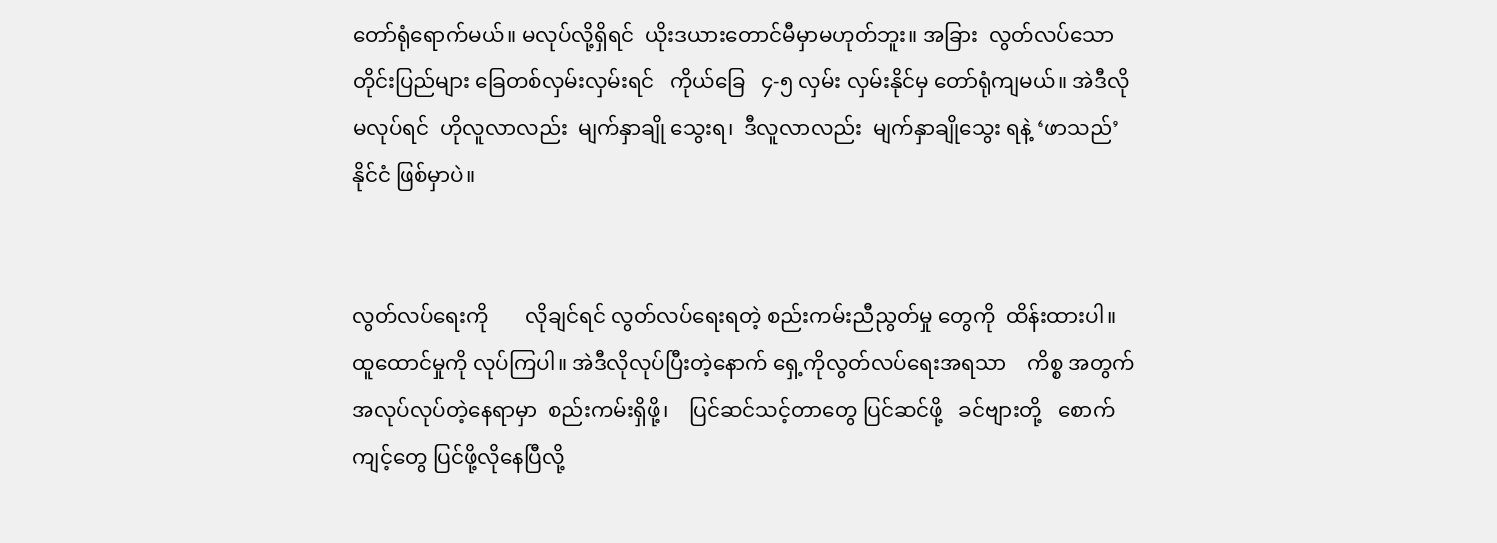တော်ရုံရောက်မယ်။ မလုပ်လို့ရှိရင်  ယိုးဒယားတောင်မီမှာမဟုတ်ဘူး။ အခြား  လွတ်လပ်သော           တိုင်းပြည်များ ခြေတစ်လှမ်းလှမ်းရင်   ကိုယ်ခြေ   ၄-၅ လှမ်း လှမ်းနိုင်မှ တော်ရုံကျမယ်။ အဲဒီလို မလုပ်ရင်  ဟိုလူလာလည်း  မျက်နှာချို သွေးရ၊  ဒီလူလာလည်း  မျက်နှာချိုသွေး ရနဲ့ ‘ဖာသည်’နိုင်ငံ ဖြစ်မှာပဲ။


လွတ်လပ်ရေးကို       လိုချင်ရင် လွတ်လပ်ရေးရတဲ့ စည်းကမ်းညီညွတ်မှု တွေကို  ထိန်းထားပါ။  ထူထောင်မှုကို လုပ်ကြပါ။ အဲဒီလိုလုပ်ပြီးတဲ့နောက် ရှေ့ကိုလွတ်လပ်ရေးအရသာ    ကိစ္စ အတွက်      အလုပ်လုပ်တဲ့နေရာမှာ  စည်းကမ်းရှိဖို့၊    ပြင်ဆင်သင့်တာတွေ ပြင်ဆင်ဖို့   ခင်ဗျားတို့   စောက်ကျင့်တွေ ပြင်ဖို့လိုနေပြီလို့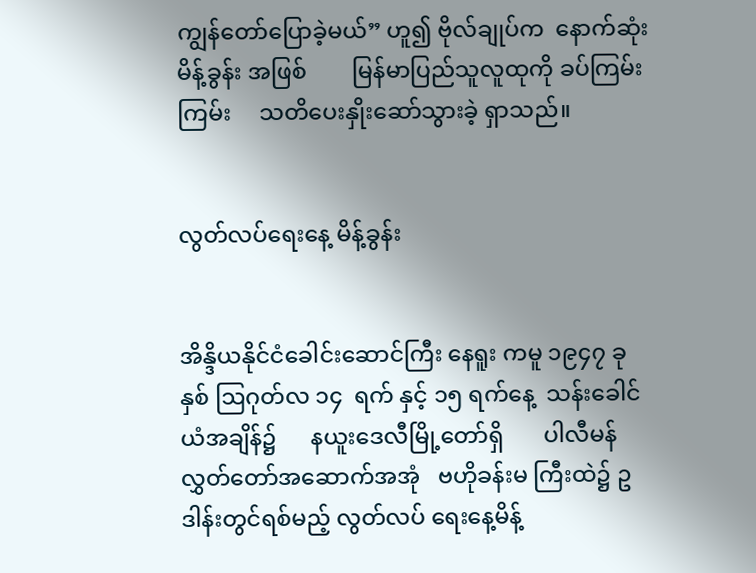ကျွန်တော်ပြောခဲ့မယ်” ဟူ၍ ဗိုလ်ချုပ်က  နောက်ဆုံးမိန့်ခွန်း အဖြစ်        မြန်မာပြည်သူလူထုကို ခပ်ကြမ်းကြမ်း     သတိပေးနှိုးဆော်သွားခဲ့ ရှာသည်။


လွတ်လပ်ရေးနေ့ မိန့်ခွန်း


အိန္ဒိယနိုင်ငံခေါင်းဆောင်ကြီး နေရူး ကမူ ၁၉၄၇ ခုနှစ် ဩဂုတ်လ ၁၄  ရက် နှင့် ၁၅ ရက်နေ့  သန်းခေါင်ယံအချိန်၌      နယူးဒေလီမြို့တော်ရှိ       ပါလီမန် လွှတ်တော်အဆောက်အအုံ   ဗဟိုခန်းမ ကြီးထဲ၌ ဥဒါန်းတွင်ရစ်မည့် လွတ်လပ် ရေးနေ့မိန့်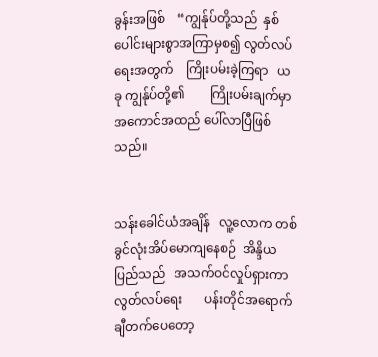ခွန်းအဖြစ်    “ကျွန်ုပ်တို့သည်  နှစ်ပေါင်းများစွာအကြာမှစ၍ လွတ်လပ် ရေးအတွက်    ကြိုးပမ်းခဲ့ကြရာ   ယခု ကျွန်ုပ်တို့၏        ကြိုးပမ်းချက်မှာ    အကောင်အထည် ပေါ်လာပြီဖြစ်သည်။


သန်းခေါင်ယံအချိန်   လူ့လောက တစ်ခွင်လုံးအိပ်မောကျနေစဉ်  အိန္ဒိယ ပြည်သည်   အသက်ဝင်လှုပ်ရှားကာ  လွတ်လပ်ရေး       ပန်းတိုင်အရောက် ချီတက်ပေတော့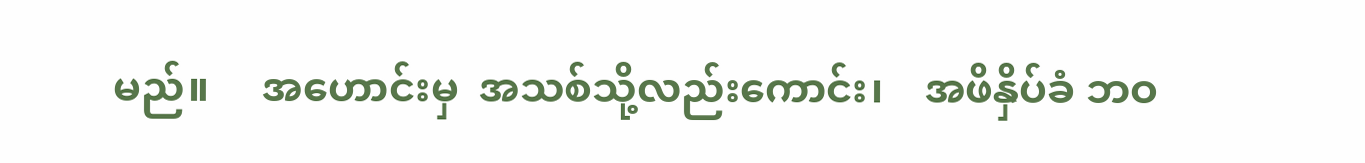မည်။     အဟောင်းမှ  အသစ်သို့လည်းကောင်း၊    အဖိနှိပ်ခံ ဘဝ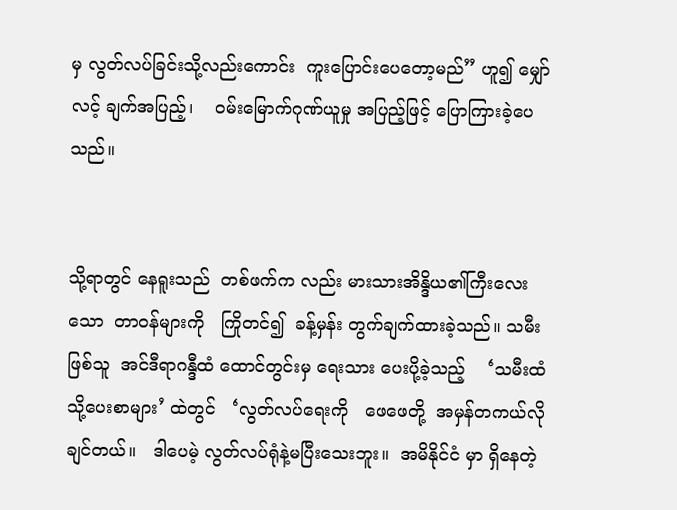မှ လွတ်လပ်ခြင်းသို့လည်းကောင်း  ကူးပြောင်းပေတော့မည်” ဟူ၍ မျှော်လင့် ချက်အပြည့်၊    ဝမ်းမြောက်ဂုဏ်ယူမှု အပြည့်ဖြင့် ပြောကြားခဲ့ပေသည်။


သို့ရာတွင် နေရူးသည်  တစ်ဖက်က လည်း မားသားအိန္ဒိယ၏ကြီးလေးသော  တာဝန်များကို   ကြိုတင်၍  ခန့်မှန်း တွက်ချက်ထားခဲ့သည်။ သမီးဖြစ်သူ  အင်ဒီရာဂန္ဒီထံ ထောင်တွင်းမှ ရေးသား ပေးပို့ခဲ့သည့်    ‘သမီးထံသို့ပေးစာများ’ ထဲတွင်   ‘လွတ်လပ်ရေးကို   ဖေဖေတို့  အမှန်တကယ်လိုချင်တယ်။   ဒါပေမဲ့ လွတ်လပ်ရုံနဲ့မပြီးသေးဘူး။  အမိနိုင်ငံ မှာ ရှိနေတဲ့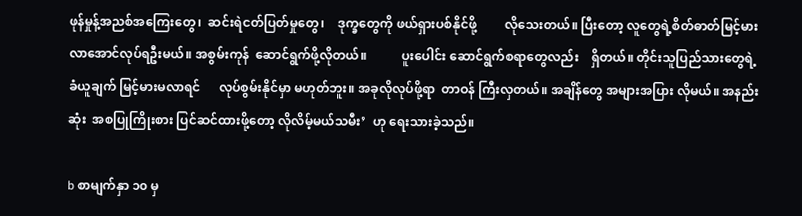ဖုန်မှုန့်အညစ်အကြေးတွေ၊  ဆင်းရဲငတ်ပြတ်မှုတွေ၊    ဒုက္ခတွေကို ဖယ်ရှားပစ်နိုင်ဖို့         လိုသေးတယ်။ ပြီးတော့ လူတွေရဲ့စိတ်ဓာတ်မြင့်မား လာအောင်လုပ်ရဦးမယ်။ အစွမ်းကုန်  ဆောင်ရွက်ဖို့လိုတယ်။           ပူးပေါင်း ဆောင်ရွက်စရာတွေလည်း    ရှိတယ်။ တိုင်းသူပြည်သားတွေရဲ့    ခံယူချက် မြင့်မားမလာရင်      လုပ်စွမ်းနိုင်မှာ မဟုတ်ဘူး။ အခုလိုလုပ်ဖို့ရာ  တာဝန် ကြီးလှတယ်။ အချိန်တွေ အများအပြား လိုမယ်။ အနည်းဆုံး  အစပြုကြိုးစား ပြင်ဆင်ထားဖို့တော့ လိုလိမ့်မယ်သမီး’  ဟု ရေးသားခဲ့သည်။

b စာမျက်နှာ ၁၀ မှ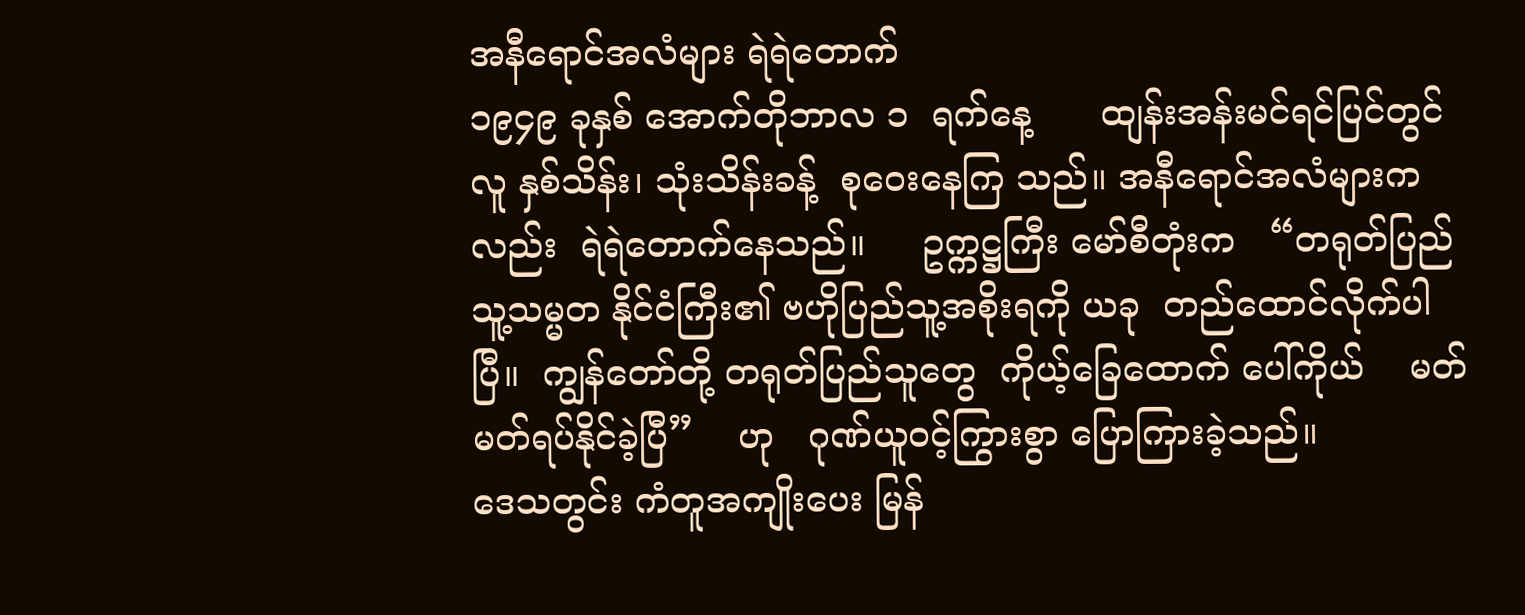အနီရောင်အလံများ ရဲရဲတောက်
၁၉၄၉ ခုနှစ် အောက်တိုဘာလ ၁  ရက်နေ့      ထျန်းအန်းမင်ရင်ပြင်တွင် လူ နှစ်သိန်း၊ သုံးသိန်းခန့်  စုဝေးနေကြ သည်။ အနီရောင်အလံများကလည်း  ရဲရဲတောက်နေသည်။     ဥက္ကဋ္ဌကြီး မော်စီတုံးက   “တရုတ်ပြည်သူ့သမ္မတ နိုင်ငံကြီး၏ ဗဟိုပြည်သူ့အစိုးရကို ယခု  တည်ထောင်လိုက်ပါပြီ။  ကျွန်တော်တို့ တရုတ်ပြည်သူတွေ  ကိုယ့်ခြေထောက် ပေါ်ကိုယ်    မတ်မတ်ရပ်နိုင်ခဲ့ပြီ”    ဟု   ဂုဏ်ယူဝင့်ကြွားစွာ ပြောကြားခဲ့သည်။
ဒေသတွင်း ကံတူအကျိုးပေး မြန်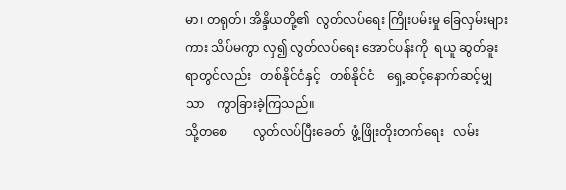မာ၊ တရုတ်၊ အိန္ဒိယတို့၏  လွတ်လပ်ရေး ကြိုးပမ်းမှု ခြေလှမ်းများကား သိပ်မကွာ လှ၍ လွတ်လပ်ရေး အောင်ပန်းကို  ရယူ ဆွတ်ခူးရာတွင်လည်း   တစ်နိုင်ငံနှင့်   တစ်နိုင်ငံ    ရှေ့ဆင့်နောက်ဆင့်မျှသာ    ကွာခြားခဲ့ကြသည်။
သို့တစေ        လွတ်လပ်ပြီးခေတ်  ဖွံ့ဖြိုးတိုးတက်ရေး   လမ်း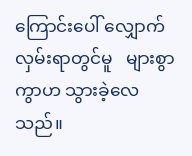ကြောင်းပေါ် လျှောက်လှမ်းရာတွင်မူ   များစွာကွာဟ သွားခဲ့လေသည်။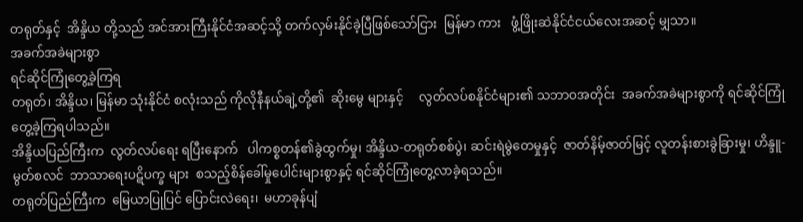တရုတ်နှင့်  အိန္ဒိယ တို့သည် အင်အားကြီးနိုင်ငံအဆင့်သို့ တက်လှမ်းနိုင်ခဲ့ပြီဖြစ်သော်ငြား  မြန်မာ ကား   ဖွံ့ဖြိုးဆဲနိုင်ငံငယ်လေးအဆင့် မျှသာ။
အခက်အခဲများစွာ
ရင်ဆိုင်ကြုံတွေ့ခဲ့ကြရ
တရုတ်၊ အိန္ဒိယ၊ မြန်မာ သုံးနိုင်ငံ စလုံးသည် ကိုလိုနီနယ်ချဲ့တို့၏  ဆိုးမွေ များနှင့်     လွတ်လပ်စနိုင်ငံများ၏ သဘာဝအတိုင်း  အခက်အခဲများစွာကို ရင်ဆိုင်ကြုံတွေ့ခဲ့ကြရပါသည်။
အိန္ဒိယပြည်ကြီးက  လွတ်လပ်ရေး ရပြီးနောက်   ပါကစ္စတန်၏ခွဲထွက်မှု၊ အိန္ဒိယ-တရုတ်စစ်ပွဲ၊ ဆင်းရဲမွဲတေမှုနှင့်  ဇာတ်နိမ့်ဇာတ်မြင့် လူတန်းစားခွဲခြားမှု၊ ဟိန္ဒူ-မွတ်စလင်  ဘာသာရေးပဋိပက္ခ များ  စသည့်စိန်ခေါ်မှုပေါင်းများစွာနှင့် ရင်ဆိုင်ကြုံတွေ့လာခဲ့ရသည်။
တရုတ်ပြည်ကြီးက  မြေယာပြုပြင် ပြောင်းလဲရေး၊  မဟာခုန်ပျံ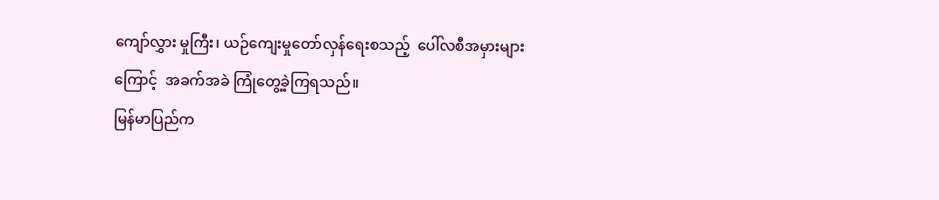ကျော်လွှား မှုကြီး၊ ယဉ်ကျေးမှုတော်လှန်ရေးစသည့်  ပေါ်လစီအမှားများကြောင့်  အခက်အခဲ ကြုံတွေ့ခဲ့ကြရသည်။
မြန်မာပြည်က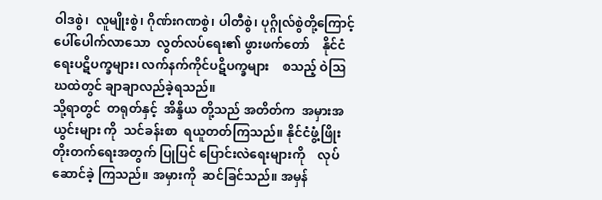ဝါဒစွဲ၊  လူမျိုးစွဲ၊ ဂိုဏ်းဂဏစွဲ၊ ပါတီစွဲ၊ ပုဂ္ဂိုလ်စွဲတို့ကြောင့် ပေါ်ပေါက်လာသော  လွတ်လပ်ရေး၏ ဖွားဖက်တော်    နိုင်ငံရေးပဋိပက္ခများ၊ လက်နက်ကိုင်ပဋိပက္ခများ    စသည့် ဝဲဩဃထဲတွင် ချာချာလည်ခဲ့ရသည်။
သို့ရာတွင်  တရုတ်နှင့်  အိန္ဒိယ တို့သည် အတိတ်က  အမှားအယွင်းများ ကို  သင်ခန်းစာ  ရယူတတ်ကြသည်။ နိုင်ငံဖွံ့ဖြိုးတိုးတက်ရေးအတွက် ပြုပြင် ပြောင်းလဲရေးများကို    လုပ်ဆောင်ခဲ့ ကြသည်။ အမှားကို  ဆင်ခြင်သည်။ အမှန်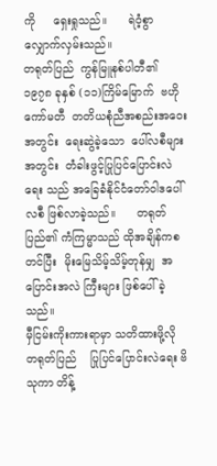ကို     ရှေးရှုသည်။      ရဲဝံ့စွာ လျှောက်လှမ်းသည်။
တရုတ်ပြည်  ကွန်မြူနစ်ပါတီ၏ ၁၉၇၈ ခုနှစ် (၁၁)ကြိမ်မြောက်  ဗဟို ကော်မတီ  တတိယစုံညီအစည်းအဝေး အတွင်း  ရေးဆွဲခဲ့သော  ပေါ်လစီများ အတွင်း  တံခါးဖွင့်ပြုပြင်ပြောင်းလဲရေး သည် အခြေခံနိုင်ငံတော်ဝါဒပေါ်လစီ ဖြစ်လာခဲ့သည်။      တရုတ်ပြည်၏ ကံကြမ္မာသည် ထိုအချိန်ကစတင်ပြီး  မိုးမြေသိမ့်သိမ့်တုန်မျှ  အပြောင်းအလဲ ကြီးများ ဖြစ်ပေါ်ခဲ့သည်။
မှီငြမ်းကိုးကားရာမှာ သတိထားဖို့လို
တရုတ်ပြည်    ပြုပြင်ပြောင်းလဲရေး ဗိသုကာ တိန့်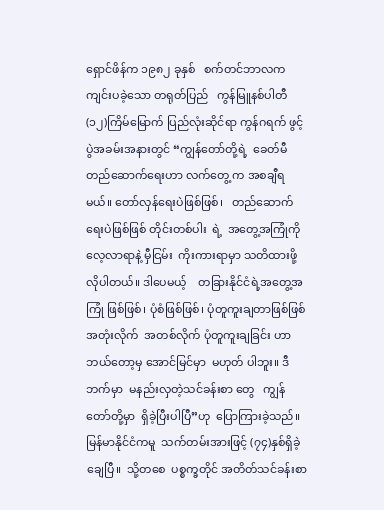ရှောင်ဖိန်က ၁၉၈၂ ခုနှစ်   စက်တင်ဘာလက       ကျင်းပခဲ့သော တရုတ်ပြည်   ကွန်မြူနစ်ပါတီ     (၁၂)ကြိမ်မြောက် ပြည်လုံးဆိုင်ရာ ကွန်ဂရက် ဖွင့်ပွဲအခမ်းအနားတွင် “ကျွန်တော်တို့ရဲ့  ခေတ်မီတည်ဆောက်ရေးဟာ လက်တွေ့ က အစချီရမယ်။ တော်လှန်ရေးပဲဖြစ်ဖြစ်၊   တည်ဆောက်ရေးပဲဖြစ်ဖြစ် တိုင်းတစ်ပါး  ရဲ့  အတွေ့အကြုံကို လေ့လာရာနဲ့ မှီငြမ်း  ကိုးကားရာမှာ သတိထားဖို့လိုပါတယ်။ ဒါပေမယ့်    တခြားနိုင်ငံရဲ့အတွေ့အကြုံ ဖြစ်ဖြစ်၊ ပုံစံဖြစ်ဖြစ်၊ ပုံတူကူးချတာဖြစ်ဖြစ်  အတုံးလိုက်  အတစ်လိုက် ပုံတူကူးချခြင်း ဟာ ဘယ်တော့မှ အောင်မြင်မှာ  မဟုတ် ပါဘူး။ ဒီဘက်မှာ  မနည်းလှတဲ့သင်ခန်းစာ တွေ   ကျွန်တော်တို့မှာ  ရှိခဲ့ပြီးပါပြီ”ဟု  ပြောကြားခဲ့သည်။
မြန်မာနိုင်ငံကမူ  သက်တမ်းအားဖြင့် (၇၄)နှစ်ရှိခဲ့ချေပြီ။  သို့တစေ  ပစ္စက္ခတိုင် အတိတ်သင်ခန်းစာ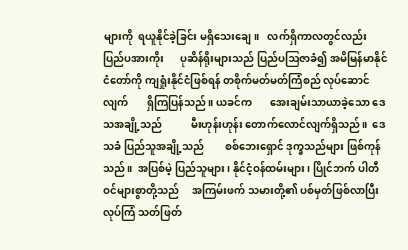များကို  ရယူနိုင်ခဲ့ခြင်း မရှိသေးချေ။   လက်ရှိကာလတွင်လည်း  ပြည်ပအားကိုး      ပုဆိန်ရိုးများသည် ပြည်ပဩဇာခံ၍ အမိမြန်မာနိုင်ငံတော်ကို ကျရှုံးနိုင်ငံဖြစ်ရန် တစိုက်မတ်မတ်ကြံစည် လုပ်ဆောင်လျက်       ရှိကြပြန်သည်။ ယခင်က       အေးချမ်းသာယာခဲ့သော ဒေသအချို့သည်           မီးဟုန်းဟုန်း တောက်လောင်လျက်ရှိသည်။  ဒေသခံ ပြည်သူအချို့သည်        စစ်ဘေးရှောင် ဒုက္ခသည်များ ဖြစ်ကုန်သည်။  အပြစ်မဲ့ ပြည်သူများ၊ နိုင်ငံ့ဝန်ထမ်းများ၊ ပြိုင်ဘက် ပါတီဝင်များစွာတို့သည်     အကြမ်းဖက် သမားတို့၏ ပစ်မှတ်ဖြစ်လာပြီး လုပ်ကြံ သတ်ဖြတ်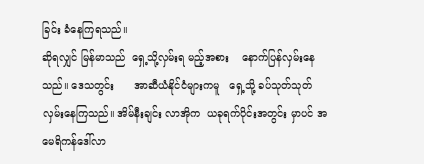ခြင်း ခံနေကြရသည်။
ဆိုရလျှင် မြန်မာသည်  ရှေ့သို့လှမ်းရ မည့်အစား    နောက်ပြန်လှမ်းနေသည်။ ဒေသတွင်း      အာဆီယံနိုင်ငံများကမူ   ရှေ့သို့ ခပ်သုတ်သုတ်လှမ်းနေကြသည်။ အိမ်နီးချင်း လာအိုက  ယခုရက်ပိုင်းအတွင်း မှာပင် အမေရိကန်ဒေါ်လာ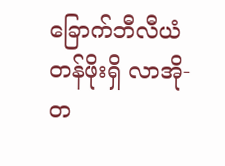ခြောက်ဘီလီယံ တန်ဖိုးရှိ လာအို-တ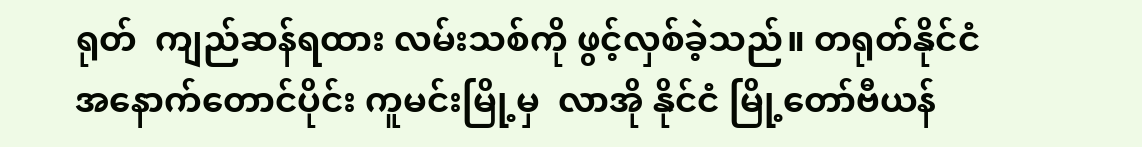ရုတ်  ကျည်ဆန်ရထား လမ်းသစ်ကို ဖွင့်လှစ်ခဲ့သည်။ တရုတ်နိုင်ငံ  အနောက်တောင်ပိုင်း ကူမင်းမြို့မှ  လာအို နိုင်ငံ မြို့တော်ဗီယန်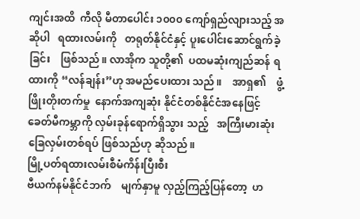ကျင်းအထိ  ကီလို မီတာပေါင်း ၁၀၀၀ ကျော်ရှည်လျားသည့် အဆိုပါ   ရထားလမ်းကို   တရုတ်နိုင်ငံနှင့် ပူးပေါင်းဆောင်ရွက်ခဲ့ခြင်း    ဖြစ်သည်။ လာအိုက သူတို့၏  ပထမဆုံးကျည်ဆန် ရထားကို “လန်ချန်း”ဟု အမည်ပေးထား သည်။    အာရှ၏    ဖွံ့ဖြိုးတိုးတက်မှု  နောက်အကျဆုံး နိုင်ငံတစ်နိုင်ငံအနေဖြင့် ခေတ်မီကမ္ဘာကို လှမ်းခုန်ရောက်ရှိသွား သည့်   အကြီးမားဆုံးခြေလှမ်းတစ်ရပ် ဖြစ်သည်ဟု ဆိုသည်။
မြို့ပတ်ရထားလမ်းစီမံကိန်းပြီးစီး
ဗီယက်နမ်နိုင်ငံဘက်    မျက်နှာမူ လှည့်ကြည့်ပြန်တော့  ဟ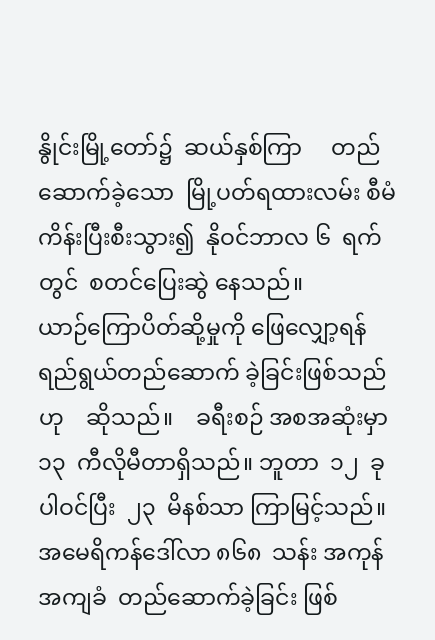နွိုင်းမြို့တော်၌  ဆယ်နှစ်ကြာ     တည်ဆောက်ခဲ့သော  မြို့ပတ်ရထားလမ်း စီမံကိန်းပြီးစီးသွား၍  နိုဝင်ဘာလ ၆  ရက်တွင်  စတင်ပြေးဆွဲ နေသည်။          ယာဉ်ကြောပိတ်ဆို့မှုကို ဖြေလျှော့ရန်     ရည်ရွယ်တည်ဆောက် ခဲ့ခြင်းဖြစ်သည်ဟု    ဆိုသည်။    ခရီးစဉ် အစအဆုံးမှာ  ၁၃  ကီလိုမီတာရှိသည်။ ဘူတာ  ၁၂  ခုပါဝင်ပြီး  ၂၃  မိနစ်သာ ကြာမြင့်သည်။  အမေရိကန်ဒေါ်လာ ၈၆၈  သန်း အကုန်အကျခံ  တည်ဆောက်ခဲ့ခြင်း ဖြစ်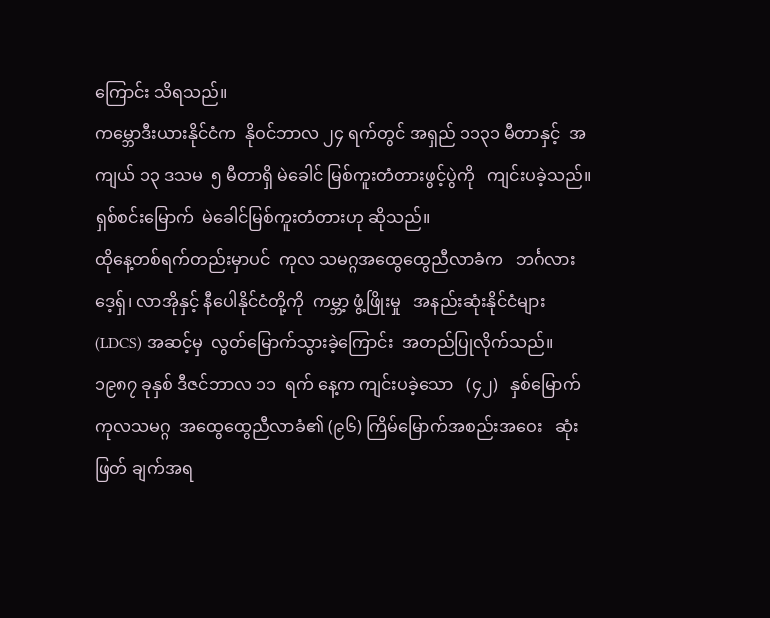ကြောင်း သိရသည်။
ကမ္ဘောဒီးယားနိုင်ငံက  နိုဝင်ဘာလ ၂၄ ရက်တွင် အရှည် ၁၁၃၁ မီတာနှင့်  အကျယ် ၁၃ ဒသမ  ၅ မီတာရှိ မဲခေါင် မြစ်ကူးတံတားဖွင့်ပွဲကို   ကျင်းပခဲ့သည်။ ရှစ်စင်းမြောက်  မဲခေါင်မြစ်ကူးတံတားဟု ဆိုသည်။
ထိုနေ့တစ်ရက်တည်းမှာပင်  ကုလ သမဂ္ဂအထွေထွေညီလာခံက   ဘင်္ဂလား ဒေ့ရှ်၊ လာအိုနှင့် နီပေါနိုင်ငံတို့ကို  ကမ္ဘာ့ ဖွံ့ဖြိုးမှု   အနည်းဆုံးနိုင်ငံများ   (LDCS) အဆင့်မှ  လွတ်မြောက်သွားခဲ့ကြောင်း  အတည်ပြုလိုက်သည်။
၁၉၈၇ ခုနှစ် ဒီဇင်ဘာလ ၁၁  ရက် နေ့က ကျင်းပခဲ့သော   (၄၂)   နှစ်မြောက်   ကုလသမဂ္ဂ  အထွေထွေညီလာခံ၏ (၉၆) ကြိမ်မြောက်အစည်းအဝေး   ဆုံးဖြတ် ချက်အရ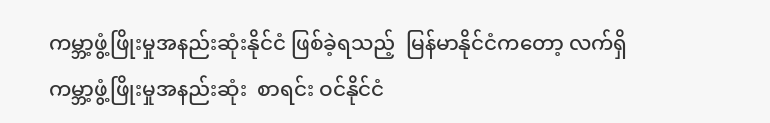ကမ္ဘာ့ဖွံ့ဖြိုးမှုအနည်းဆုံးနိုင်ငံ ဖြစ်ခဲ့ရသည့်  မြန်မာနိုင်ငံကတော့ လက်ရှိ ကမ္ဘာ့ဖွံ့ဖြိုးမှုအနည်းဆုံး  စာရင်း ဝင်နိုင်ငံ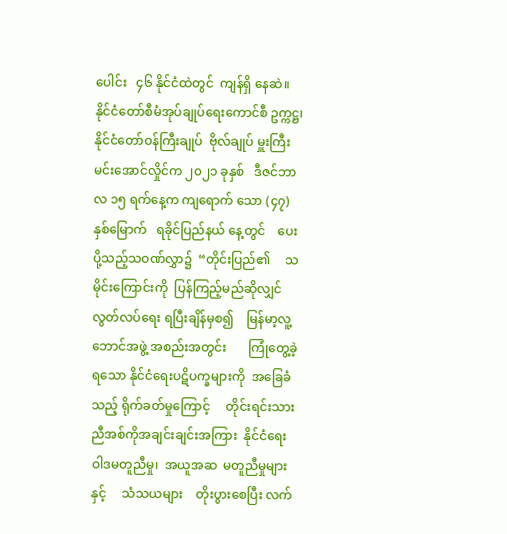ပေါင်း   ၄၆ နိုင်ငံထဲတွင်  ကျန်ရှိ နေဆဲ။
နိုင်ငံတော်စီမံအုပ်ချုပ်ရေးကောင်စီ ဥက္ကဋ္ဌ၊ နိုင်ငံတော်ဝန်ကြီးချုပ်  ဗိုလ်ချုပ် မှူးကြီး မင်းအောင်လှိုင်က ၂၀၂၁ ခုနှစ်   ဒီဇင်ဘာလ ၁၅ ရက်နေ့က ကျရောက် သော (၄၇)နှစ်မြောက်   ရခိုင်ပြည်နယ် နေ့တွင်    ပေးပို့သည့်သဝဏ်လွှာ၌  “တိုင်းပြည်၏     သမိုင်းကြောင်းကို  ပြန်ကြည့်မည်ဆိုလျှင်    လွတ်လပ်ရေး ရပြီးချိန်မှစ၍    မြန်မာ့လူ့ဘောင်အဖွဲ့ အစည်းအတွင်း       ကြုံတွေ့ခဲ့ရသော နိုင်ငံရေးပဋိပက္ခများကို  အခြေခံသည့် ရိုက်ခတ်မှုကြောင့်     တိုင်းရင်းသား  ညီအစ်ကိုအချင်းချင်းအကြား  နိုင်ငံရေး ဝါဒမတူညီမှု၊  အယူအဆ  မတူညီမှုများ နှင့်     သံသယများ    တိုးပွားစေပြီး လက်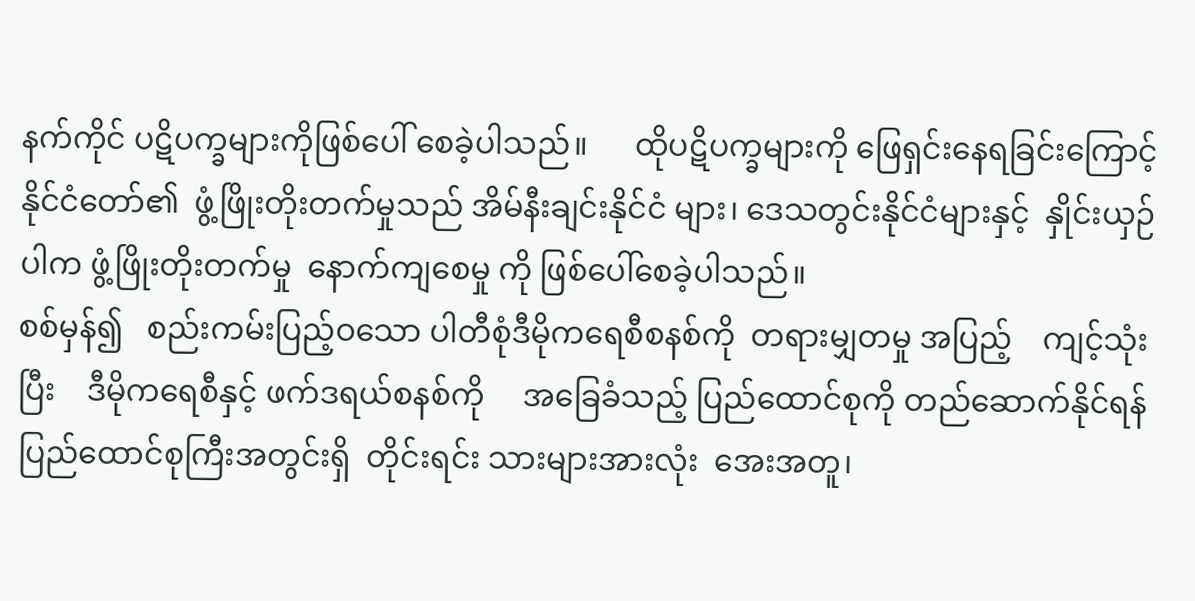နက်ကိုင် ပဋိပက္ခများကိုဖြစ်ပေါ် စေခဲ့ပါသည်။      ထိုပဋိပက္ခများကို ဖြေရှင်းနေရခြင်းကြောင့် နိုင်ငံတော်၏  ဖွံ့ဖြိုးတိုးတက်မှုသည် အိမ်နီးချင်းနိုင်ငံ များ၊ ဒေသတွင်းနိုင်ငံများနှင့်  နှိုင်းယှဉ် ပါက ဖွံ့ဖြိုးတိုးတက်မှု  နောက်ကျစေမှု ကို ဖြစ်ပေါ်စေခဲ့ပါသည်။
စစ်မှန်၍   စည်းကမ်းပြည့်ဝသော ပါတီစုံဒီမိုကရေစီစနစ်ကို  တရားမျှတမှု အပြည့်    ကျင့်သုံးပြီး    ဒီမိုကရေစီနှင့် ဖက်ဒရယ်စနစ်ကို     အခြေခံသည့် ပြည်ထောင်စုကို တည်ဆောက်နိုင်ရန် ပြည်ထောင်စုကြီးအတွင်းရှိ  တိုင်းရင်း သားများအားလုံး  အေးအတူ၊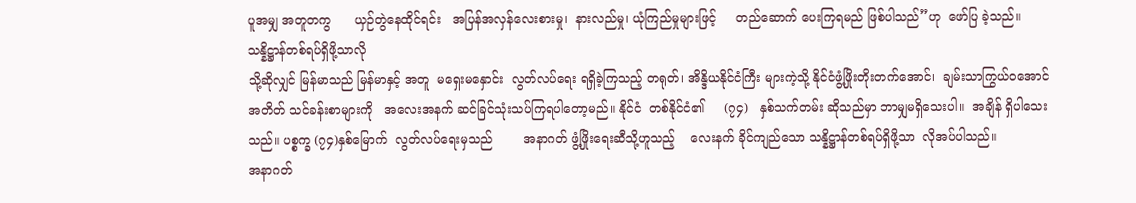ပူအမျှ အတူတကွ      ယှဉ်တွဲနေထိုင်ရင်း   အပြန်အလှန်လေးစားမှု၊  နားလည်မှု၊ ယုံကြည်မှုများဖြင့်     တည်ဆောက် ပေးကြရမည် ဖြစ်ပါသည်”ဟု  ဖော်ပြ ခဲ့သည်။
သန္နိဋ္ဌာန်တစ်ရပ်ရှိဖို့သာလို
သို့ဆိုလျှင် မြန်မာသည် မြန်မာနှင့် အတူ  မရှေးမနှောင်း  လွတ်လပ်ရေး ရရှိခဲ့ကြသည့် တရုတ်၊ အိန္ဒိယနိုင်ငံကြီး များကဲ့သို့ နိုင်ငံဖွံ့ဖြိုးတိုးတက်အောင်၊  ချမ်းသာကြွယ်ဝအောင်        အတိတ် သင်ခန်းစာများကို   အလေးအနက် ဆင်ခြင်သုံးသပ်ကြရပါတော့မည်။ နိုင်ငံ  တစ်နိုင်ငံ၏     (၇၄)   နှစ်သက်တမ်း ဆိုသည်မှာ ဘာမျှမရှိသေးပါ။  အချိန် ရှိပါသေးသည်။ ပစ္စက္ခ (၇၄)နှစ်မြောက်  လွတ်လပ်ရေးမှသည်        အနာဂတ် ဖွံ့ဖြိုးရေးဆီသို့ဟူသည့်    လေးနက် ခိုင်ကျည်သော သန္နိဋ္ဌာန်တစ်ရပ်ရှိဖို့သာ  လိုအပ်ပါသည်။
အနာဂတ်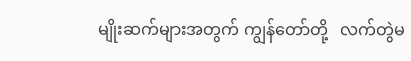မျိုးဆက်များအတွက် ကျွန်တော်တို့   လက်တွဲမ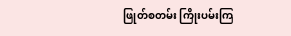ဖြုတ်စတမ်း ကြိုးပမ်းကြ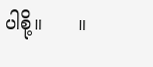ပါစို့။      ။